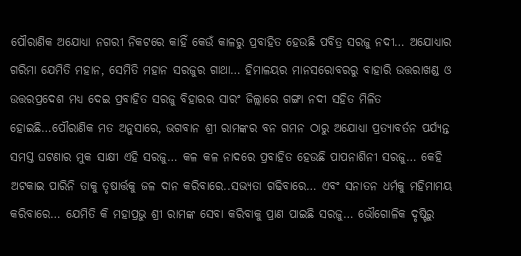ପୌରାଣିକ ଅଯୋଧ୍ୟା ନଗରୀ ନିକଟରେ କାହିଁ କେଉଁ କାଳରୁ ପ୍ରବାହିତ ହେଉଛି ପବିତ୍ର ସରଜୁ ନଦୀ… ଅଯୋଧ୍ୟାର ଗରିମା ଯେମିତି ମହାନ, ସେମିତି ମହାନ ସରଜୁର ଗାଥା… ହିମାଳୟର ମାନସରୋବରରୁ ବାହାରି ଉତ୍ତରାଖଣ୍ଡ ଓ ଉତ୍ତରପ୍ରଦେଶ ମଧ୍ୟ ଦେଇ ପ୍ରବାହିତ ସରଜୁ ବିହାରର ସାରଂ ଜିଲ୍ଲାରେ ଗଙ୍ଗା ନଦୀ ସହିତ ମିଳିତ ହୋଇଛି…ପୌରାଣିକ ମତ ଅନୁସାରେ, ଭଗବାନ ଶ୍ରୀ ରାମଙ୍କର ବନ ଗମନ ଠାରୁ ଅଯୋଧ୍ୟା ପ୍ରତ୍ୟାବର୍ତନ ପର୍ଯ୍ୟନ୍ତ ସମସ୍ତ ଘଟଣାର ମୁକ ସାକ୍ଷୀ ଏହି ସରଜୁ… କଳ କଳ ନାଦରେ ପ୍ରବାହିତ ହେଉଛି ପାପନାଶିନୀ ସରଜୁ… କେହି ଅଟକାଇ ପାରିନି ତାକୁ ତୃଷାର୍ତ୍ତକୁ ଜଳ ଦାନ କରିବାରେ..ସଭ୍ୟତା ଗଢିବାରେ… ଏବଂ ସନାତନ ଧର୍ମକୁ ମହିମାମୟ କରିବାରେ… ଯେମିତି କି ମହାପ୍ରଭୁ ଶ୍ରୀ ରାମଙ୍କ ସେବା କରିବାକୁ ପ୍ରାଣ ପାଇଛି ସରଜୁ… ଭୌଗୋଳିକ ଦୃଷ୍ଟିରୁ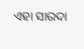ଏହା ସାରଦା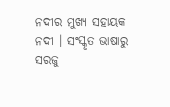ନଦୀର ମୁଖ୍ୟ ସହାୟକ ନଦୀ । ସଂସ୍କୃତ ଭାଷାରୁ ସରଜୁ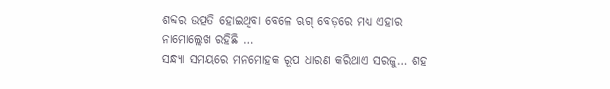ଶବ୍ଦର ଉତ୍ପତି ହୋଇଥିବା ବେଳେ ଋଗ୍ ବେଡ଼ରେ ମଧ୍ୟ ଏହାର ନାମୋଲ୍ଲେଖ ରହିଛି …
ସନ୍ଧ୍ୟା ସମୟରେ ମନମୋହକ ରୂପ ଧାରଣ କରିଥାଏ ସରଜୁ… ଶହ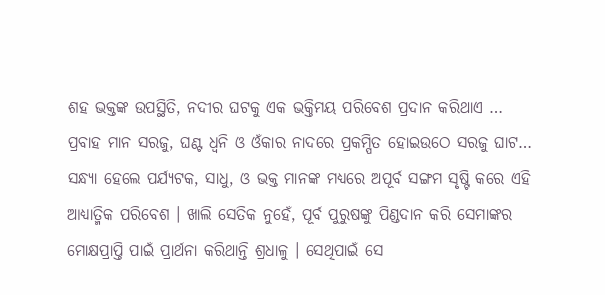ଶହ ଭକ୍ତଙ୍କ ଉପସ୍ଥିତି, ନଦୀର ଘଟକୁ ଏକ ଭକ୍ତିମୟ ପରିବେଶ ପ୍ରଦାନ କରିଥାଏ … ପ୍ରବାହ ମାନ ସରଜୁ, ଘଣ୍ଟ ଧ୍ୱନି ଓ ଓଁକାର ନାଦରେ ପ୍ରକମ୍ପିତ ହୋଇଉଠେ ସରଜୁ ଘାଟ… ସନ୍ଧ୍ୟା ହେଲେ ପର୍ଯ୍ୟଟକ, ସାଧୁ, ଓ ଭକ୍ତ ମାନଙ୍କ ମଧ୍ୟରେ ଅପୂର୍ବ ସଙ୍ଗମ ସୃଷ୍ଟି କରେ ଏହି ଆଧ୍ୟାତ୍ମିକ ପରିବେଶ । ଖାଲି ସେତିକ ନୁହେଁ, ପୂର୍ବ ପୁରୁଷଙ୍କୁ ପିଣ୍ଡଦାନ କରି ସେମାଙ୍କର ମୋକ୍ଷପ୍ରାପ୍ତି ପାଇଁ ପ୍ରାର୍ଥନା କରିଥାନ୍ତି ଶ୍ରଧାଳୁ । ସେଥିପାଇଁ ସେ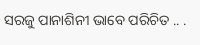ସରଜୁ ପାନାଶିନୀ ଭାବେ ପରିଚିତ .. .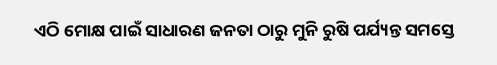ଏଠି ମୋକ୍ଷ ପାଇଁ ସାଧାରଣ ଜନତା ଠାରୁ ମୁନି ରୁଷି ପର୍ଯ୍ୟନ୍ତ ସମସ୍ତେ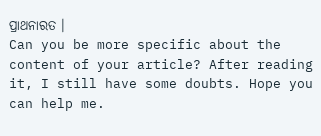ପ୍ରାଥନାରତ ।
Can you be more specific about the content of your article? After reading it, I still have some doubts. Hope you can help me.